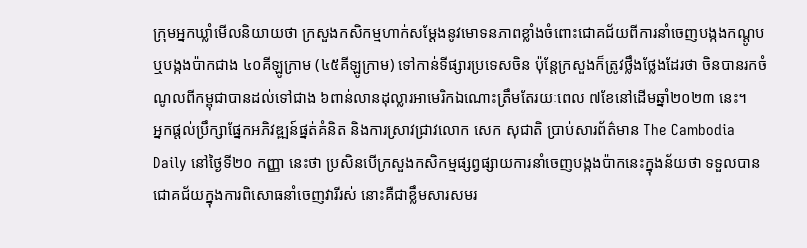ក្រុមអ្នកឃ្លាំមើលនិយាយថា ក្រសួងកសិកម្មហាក់សម្ដែងនូវមោទនភាពខ្លាំងចំពោះជោគជ័យពីការនាំចេញបង្កងកណ្តូប ឬបង្កងប៉ាកជាង ៤០គីឡូក្រាម (៤៥គីឡូក្រាម) ទៅកាន់ទីផ្សារប្រទេសចិន ប៉ុន្តែក្រសួងក៏ត្រូវថ្លឹងថ្លែងដែរថា ចិនបានរកចំណូលពីកម្ពុជាបានដល់ទៅជាង ៦ពាន់លានដុល្លារអាមេរិកឯណោះត្រឹមតែរយៈពេល ៧ខែនៅដើមឆ្នាំ២០២៣ នេះ។
អ្នកផ្តល់ប្រឹក្សាផ្នែកអភិវឌ្ឍន៍ផ្នត់គំនិត និងការស្រាវជ្រាវលោក សេក សុជាតិ ប្រាប់សារព័ត៌មាន The Cambodia Daily នៅថ្ងៃទី២០ កញ្ញា នេះថា ប្រសិនបើក្រសួងកសិកម្មផ្សព្វផ្សាយការនាំចេញបង្កងប៉ាកនេះក្នុងន័យថា ទទួលបានជោគជ័យក្នុងការពិសោធនាំចេញវារីរស់ នោះគឺជាខ្លឹមសារសមរ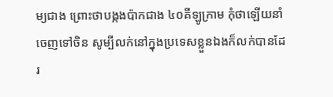ម្យជាង ព្រោះថាបង្កងប៉ាកជាង ៤០គីឡូក្រាម កុំថាឡើយនាំចេញទៅចិន សូម្បីលក់នៅក្នុងប្រទេសខ្លួនឯងក៏លក់បានដែរ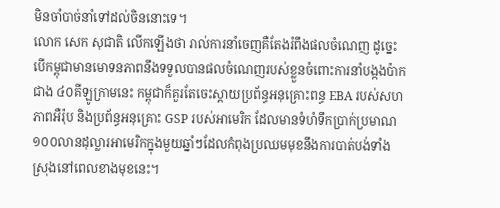មិនចាំបាច់នាំទៅដល់ចិននោះទេ។
លោក សេក សុជាតិ លើកឡើងថា រាល់ការនាំចេញគឺតែងរំពឹងផលចំណេញ ដូច្នេះបើកម្ពុជាមានមោទនភាពនឹងទទួលបានផលចំណេញរបស់ខ្លួនចំពោះការនាំបង្កងប៉ាកជាង ៤០គីឡូក្រាមនេះ កម្ពុជាក៏គួរតែចេះស្តាយប្រព័ន្ធអនុគ្រោះពន្ធ EBA របស់សហភាពអឺរ៉ុប និងប្រព័ន្ធអនុគ្រោះ GSP របស់អាមេរិក ដែលមានទំហំទឹកប្រាក់ប្រមាណ ១០០លានដុល្លារអាមេរិកក្នុងមួយឆ្នាំៗដែលកំពុងប្រឈមមុខនឹងការបាត់បង់ទាំងស្រុងនៅពេលខាងមុខនេះ។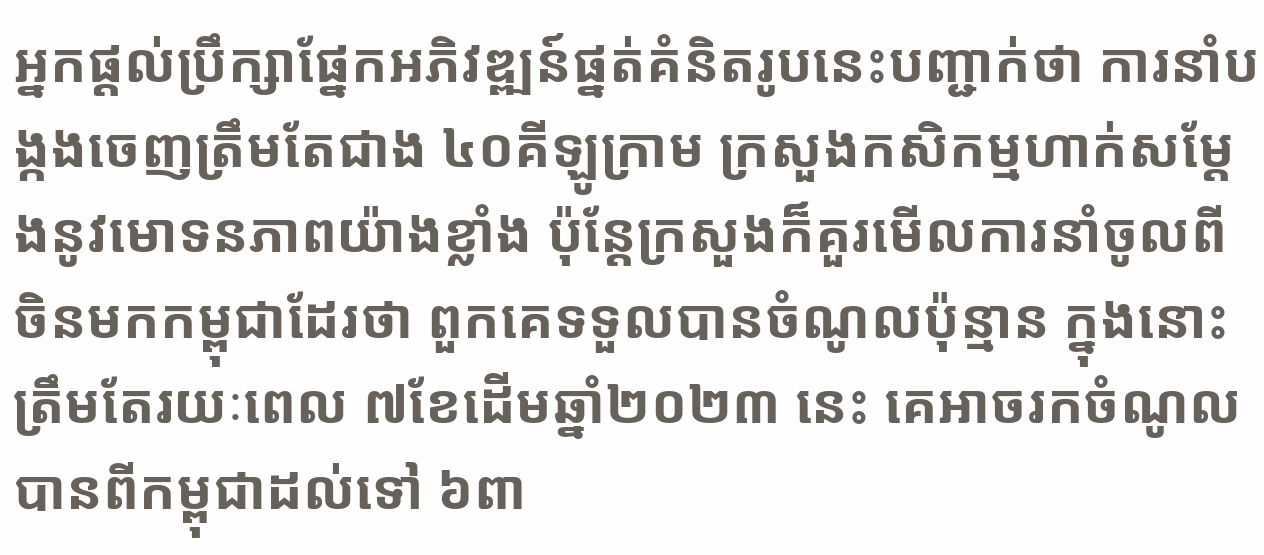អ្នកផ្តល់ប្រឹក្សាផ្នែកអភិវឌ្ឍន៍ផ្នត់គំនិតរូបនេះបញ្ជាក់ថា ការនាំបង្កងចេញត្រឹមតែជាង ៤០គីឡូក្រាម ក្រសួងកសិកម្មហាក់សម្ដែងនូវមោទនភាពយ៉ាងខ្លាំង ប៉ុន្តែក្រសួងក៏គួរមើលការនាំចូលពីចិនមកកម្ពុជាដែរថា ពួកគេទទួលបានចំណូលប៉ុន្មាន ក្នុងនោះត្រឹមតែរយៈពេល ៧ខែដើមឆ្នាំ២០២៣ នេះ គេអាចរកចំណូលបានពីកម្ពុជាដល់ទៅ ៦ពា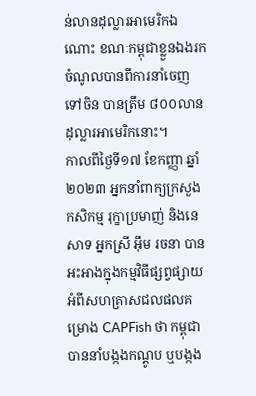ន់លានដុល្លារអាមេរិកឯណោះ ខណៈកម្ពុជាខ្លួនឯងរកចំណូលបានពីការនាំចេញទៅចិន បានត្រឹម ៨០០លានដុល្លារអាមេរិកនោះ។
កាលពីថ្ងៃទី១៧ ខែកញ្ញា ឆ្នាំ២០២៣ អ្នកនាំពាក្យក្រសួងកសិកម្ម រុក្ខាប្រមាញ់ និងនេសាទ អ្នកស្រី អ៊ឹម រចនា បានអះអាងក្នុងកម្មវិធីផ្សព្វផ្សាយអំពីសហគ្រាសជលផលគម្រោង CAPFish ថា កម្ពុជាបាននាំបង្កងកណ្តូប ឬបង្កង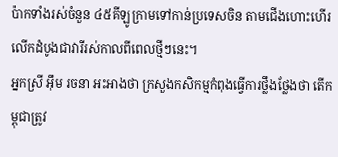ប៉ាកទាំងរស់ចំនួន ៤៥គីឡូក្រាមទៅកាន់ប្រទេសចិន តាមជើងហោះហើរលើកដំបូងជាវារីរស់កាលពីពេលថ្មីៗនេះ។
អ្នកស្រី អ៊ឹម រចនា អះអាងថា ក្រសួងកសិកម្មកំពុងធ្វើការថ្លឹងថ្លែងថា តើកម្ពុជាត្រូវ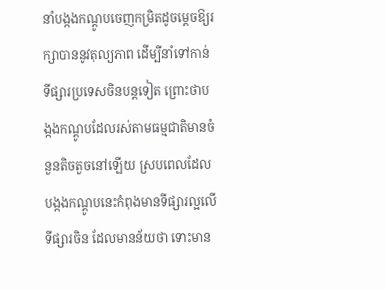នាំបង្កងកណ្តូបចេញកម្រិតដូចម្តេចឱ្យរក្សាបាននូវតុល្យភាព ដើម្បីនាំទៅកាន់ទីផ្សារប្រទេសចិនបន្តទៀត ព្រោះថាបង្កងកណ្តូបដែលរស់តាមធម្មជាតិមានចំនួនតិចតួចនៅឡើយ ស្របពេលដែលបង្កងកណ្តូបនេះកំពុងមានទីផ្សារល្អលើទីផ្សារចិន ដែលមានន័យថា ទោះមាន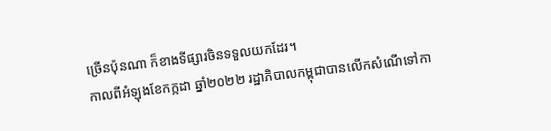ច្រើនប៉ុនណា ក៏ខាងទីផ្សារចិនទទួលយកដែរ។
កាលពីអំឡុងខែកក្កដា ឆ្នាំ២០២២ រដ្ឋាភិបាលកម្ពុជាបានលើកសំណើទៅកា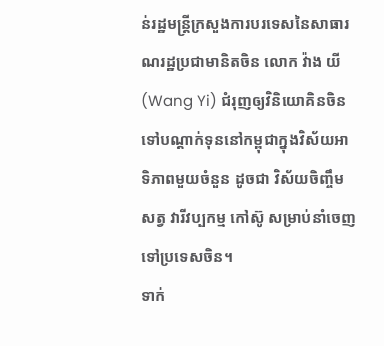ន់រដ្ឋមន្ត្រីក្រសួងការបរទេសនៃសាធារណរដ្ឋប្រជាមានិតចិន លោក វ៉ាង យី (Wang Yi) ជំរុញឲ្យវិនិយោគិនចិនទៅបណ្ដាក់ទុននៅកម្ពុជាក្នុងវិស័យអាទិភាពមួយចំនួន ដូចជា វិស័យចិញ្ចឹមសត្វ វារីវប្បកម្ម កៅស៊ូ សម្រាប់នាំចេញទៅប្រទេសចិន។
ទាក់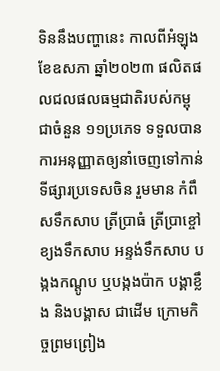ទិននឹងបញ្ហានេះ កាលពីអំឡុងខែឧសភា ឆ្នាំ២០២៣ ផលិតផលជលផលធម្មជាតិរបស់កម្ពុជាចំនួន ១១ប្រភេទ ទទួលបានការអនុញ្ញាតឲ្យនាំចេញទៅកាន់ទីផ្សារប្រទេសចិន រួមមាន កំពឹសទឹកសាប ត្រីប្រាធំ ត្រីប្រាខ្ចៅ ខ្យងទឹកសាប អន្ទង់ទឹកសាប បង្កងកណ្តូប ឬបង្កងប៉ាក បង្គាខ្លឹង និងបង្គាស ជាដើម ក្រោមកិច្ចព្រមព្រៀង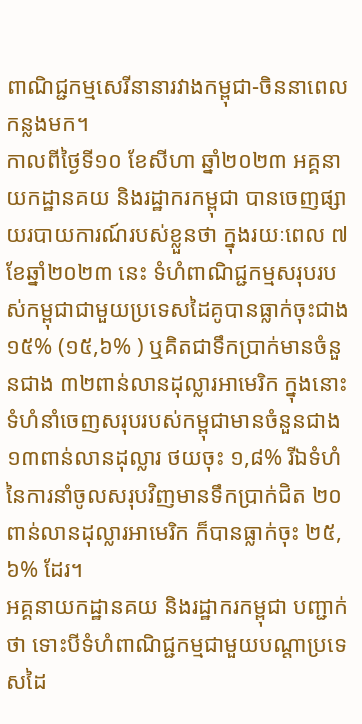ពាណិជ្ជកម្មសេរីនានារវាងកម្ពុជា-ចិននាពេលកន្លងមក។
កាលពីថ្ងៃទី១០ ខែសីហា ឆ្នាំ២០២៣ អគ្គនាយកដ្ឋានគយ និងរដ្ឋាករកម្ពុជា បានចេញផ្សាយរបាយការណ៍របស់ខ្លួនថា ក្នុងរយៈពេល ៧ខែឆ្នាំ២០២៣ នេះ ទំហំពាណិជ្ជកម្មសរុបរបស់កម្ពុជាជាមួយប្រទេសដៃគូបានធ្លាក់ចុះជាង ១៥% (១៥,៦% ) ឬគិតជាទឹកប្រាក់មានចំនួនជាង ៣២ពាន់លានដុល្លារអាមេរិក ក្នុងនោះទំហំនាំចេញសរុបរបស់កម្ពុជាមានចំនួនជាង ១៣ពាន់លានដុល្លារ ថយចុះ ១,៨% រីឯទំហំនៃការនាំចូលសរុបវិញមានទឹកប្រាក់ជិត ២០ពាន់លានដុល្លារអាមេរិក ក៏បានធ្លាក់ចុះ ២៥,៦% ដែរ។
អគ្គនាយកដ្ឋានគយ និងរដ្ឋាករកម្ពុជា បញ្ជាក់ថា ទោះបីទំហំពាណិជ្ជកម្មជាមួយបណ្តាប្រទេសដៃ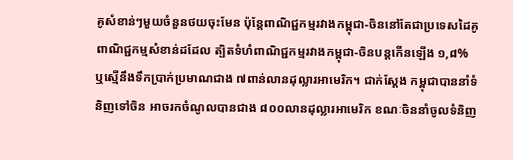គូសំខាន់ៗមួយចំនួនថយចុះមែន ប៉ុន្តែពាណិជ្ជកម្មរវាងកម្ពុជា-ចិននៅតែជាប្រទេសដៃគូពាណិជ្ជកម្មសំខាន់ដដែល ត្បិតទំហំពាណិជ្ជកម្មរវាងកម្ពុជា-ចិនបន្តកើនឡើង ១,៨% ឬស្មើនឹងទឹកប្រាក់ប្រមាណជាង ៧ពាន់លានដុល្លារអាមេរិក។ ជាក់ស្តែង កម្ពុជាបាននាំទំនិញទៅចិន អាចរកចំណូលបានជាង ៨០០លានដុល្លារអាមេរិក ខណៈចិននាំចូលទំនិញ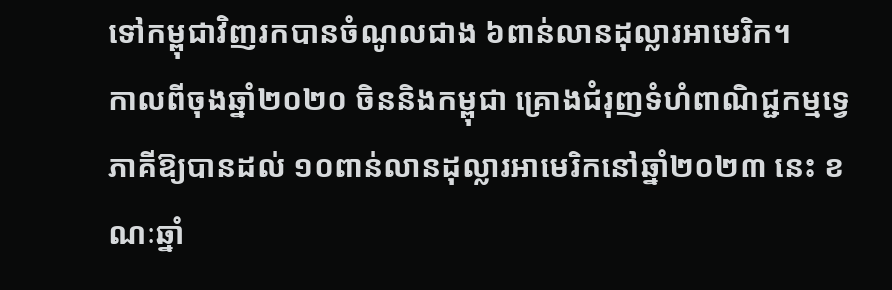ទៅកម្ពុជាវិញរកបានចំណូលជាង ៦ពាន់លានដុល្លារអាមេរិក។
កាលពីចុងឆ្នាំ២០២០ ចិននិងកម្ពុជា គ្រោងជំរុញទំហំពាណិជ្ជកម្មទ្វេភាគីឱ្យបានដល់ ១០ពាន់លានដុល្លារអាមេរិកនៅឆ្នាំ២០២៣ នេះ ខណៈឆ្នាំ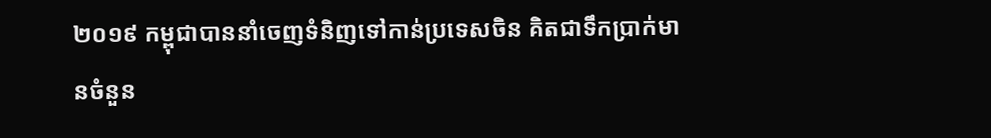២០១៩ កម្ពុជាបាននាំចេញទំនិញទៅកាន់ប្រទេសចិន គិតជាទឹកប្រាក់មានចំនួន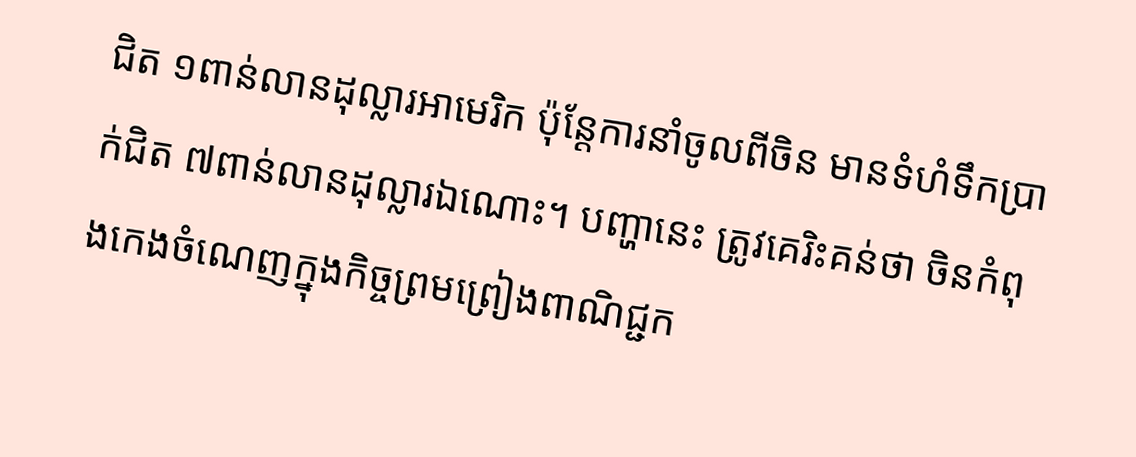ជិត ១ពាន់លានដុល្លារអាមេរិក ប៉ុន្តែការនាំចូលពីចិន មានទំហំទឹកប្រាក់ជិត ៧ពាន់លានដុល្លារឯណោះ។ បញ្ហានេះ ត្រូវគេរិះគន់ថា ចិនកំពុងកេងចំណេញក្នុងកិច្ចព្រមព្រៀងពាណិជ្ជក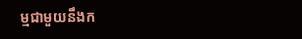ម្មជាមួយនឹងក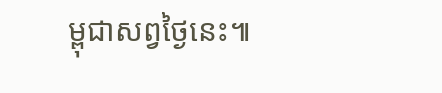ម្ពុជាសព្វថ្ងៃនេះ៕